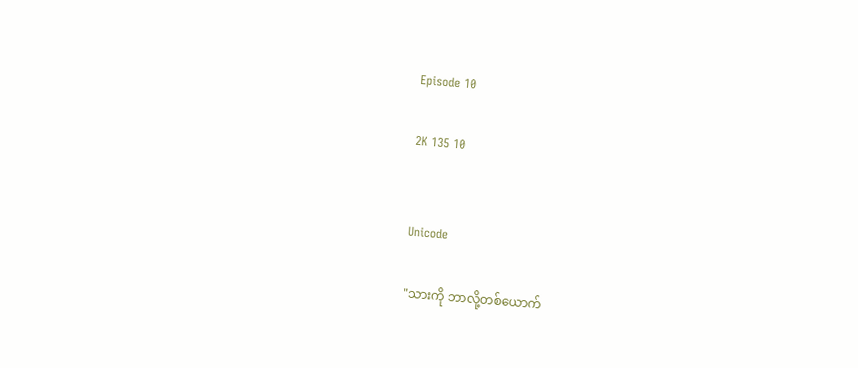Episode 10

2K 135 10


Unicode

"သားကို ဘာလို့တစ်ယောက်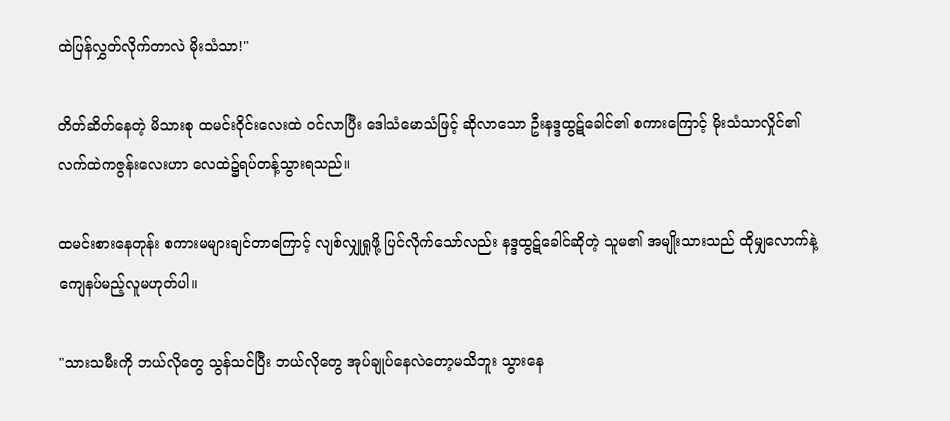ထဲပြန်လွှတ်လိုက်တာလဲ မိုးသံသာ!"

တိတ်ဆိတ်နေတဲ့ မိသားစု ထမင်းဝိုင်းလေးထဲ ဝင်လာပြီး ဒေါသံမောသံဖြင့် ဆိုလာသော ဦးနဒ္ဒထွဋ်ခေါင်၏ စကားကြောင့် မိုးသံသာလှိုင်၏ လက်ထဲကဇွန်းလေးဟာ လေထဲ၌ရပ်တန့်သွားရသည်။

ထမင်းစားနေတုန်း စကားမများချင်တာကြောင့် လျစ်လျှုရှုဖို့ ပြင်လိုက်သော်လည်း နဒ္ဒထွဋ်ခေါင်ဆိုတဲ့ သူမ၏ အမျိုးသားသည် ထိုမျှလောက်နဲ့ ကျေနပ်မည့်လူမဟုတ်ပါ။

"သားသမီးကို ဘယ်လိုတွေ သွန်သင်ပြီး ဘယ်လိုတွေ အုပ်ချုပ်နေလဲတော့မသိဘူး သွားနေ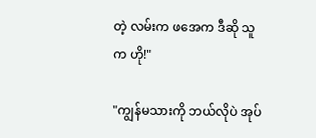တဲ့ လမ်းက ဖအေက ဒီဆို သူက ဟို!"

"ကျွန်မသားကို ဘယ်လိုပဲ အုပ်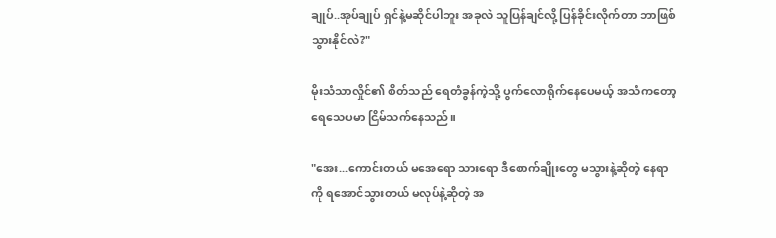ချုပ်..အုပ်ချုပ် ရှင်နဲ့မဆိုင်ပါဘူး အခုလဲ သူပြန်ချင်လို့ ပြန်ခိုင်းလိုက်တာ ဘာဖြစ်သွားနိုင်လဲ?"

မိုးသံသာလှိုင်၏ စိတ်သည် ရေတံခွန်ကဲ့သို့ ပွက်လောရိုက်နေပေမယ့် အသံကတော့ ရေသေပမာ ငြိမ်သက်နေသည်။

"အေး...ကောင်းတယ် မအေရော သားရော ဒီစောက်ချိုးတွေ မသွားနဲ့ဆိုတဲ့ နေရာကို ရအောင်သွားတယ် မလုပ်နဲ့ဆိုတဲ့ အ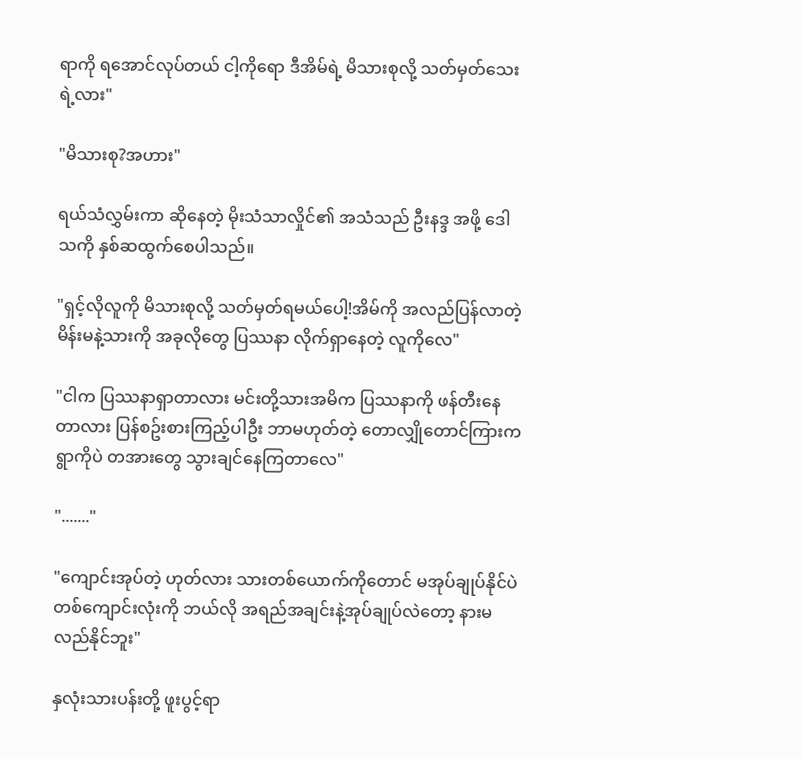ရာကို ရအောင်လုပ်တယ် ငါ့ကိုရော ဒီအိမ်ရဲ့ မိသားစုလို့ သတ်မှတ်သေးရဲ့လား"

"မိသားစု?အဟား"

ရယ်သံလွှမ်းကာ ဆိုနေတဲ့ မိုးသံသာလှိုင်၏ အသံသည် ဦးနဒ္ဒ အဖို့ ဒေါသကို နှစ်ဆထွက်စေပါသည်။

"ရှင့်လိုလူကို မိသားစုလို့ သတ်မှတ်ရမယ်ပေါ့!အိမ်ကို အလည်ပြန်လာတဲ့ မိန်းမနဲ့သားကို အခုလိုတွေ ပြဿနာ လိုက်ရှာနေတဲ့ လူကိုလေ"

"ငါက ပြဿနာရှာတာလား မင်းတို့သားအမိက ပြဿနာကို ဖန်တီးနေတာလား ပြန်စဥ်းစားကြည့်ပါဦး ဘာမဟုတ်တဲ့ တောလျှိုတောင်ကြားကရွာကိုပဲ တအားတွေ သွားချင်နေကြတာလေ"

"......."

"ကျောင်းအုပ်တဲ့ ဟုတ်လား သားတစ်ယောက်ကိုတောင် မအုပ်ချုပ်နိုင်ပဲ တစ်ကျောင်းလုံးကို ဘယ်လို အရည်အချင်းနဲ့အုပ်ချုပ်လဲတော့ နားမလည်နိုင်ဘူး"

နှလုံးသားပန်းတို့ ဖူးပွင့်ရာ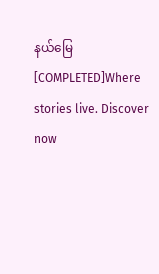နယ်မြေ [COMPLETED]Where stories live. Discover now